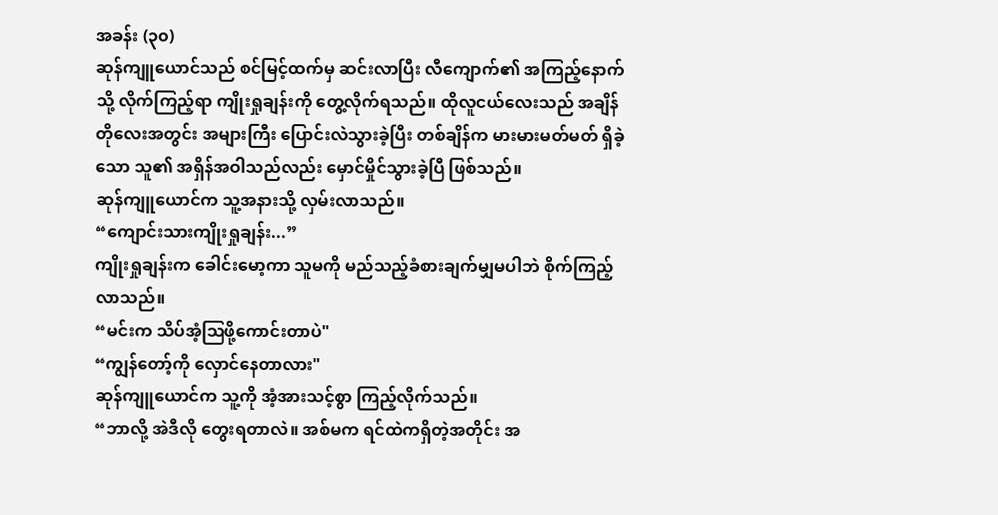အခန်း (၃၀)
ဆုန်ကျူယောင်သည် စင်မြင့်ထက်မှ ဆင်းလာပြီး လီကျောက်၏ အကြည့်နောက်သို့ လိုက်ကြည့်ရာ ကျိုးရှုချန်းကို တွေ့လိုက်ရသည်။ ထိုလူငယ်လေးသည် အချိန်တိုလေးအတွင်း အများကြီး ပြောင်းလဲသွားခဲ့ပြီး တစ်ချိန်က မားမားမတ်မတ် ရှိခဲ့သော သူ၏ အရှိန်အဝါသည်လည်း မှောင်မှိုင်သွားခဲ့ပြီ ဖြစ်သည်။
ဆုန်ကျူယောင်က သူ့အနားသို့ လှမ်းလာသည်။
“ကျောင်းသားကျိုးရှုချန်း...”
ကျိုးရှုချန်းက ခေါင်းမော့ကာ သူမကို မည်သည့်ခံစားချက်မျှမပါဘဲ စိုက်ကြည့်လာသည်။
“မင်းက သိပ်အံ့ဩဖို့ကောင်းတာပဲ"
“ကျွန်တော့်ကို လှောင်နေတာလား"
ဆုန်ကျူယောင်က သူ့ကို အံ့အားသင့်စွာ ကြည့်လိုက်သည်။
“ဘာလို့ အဲဒီလို တွေးရတာလဲ။ အစ်မက ရင်ထဲကရှိတဲ့အတိုင်း အ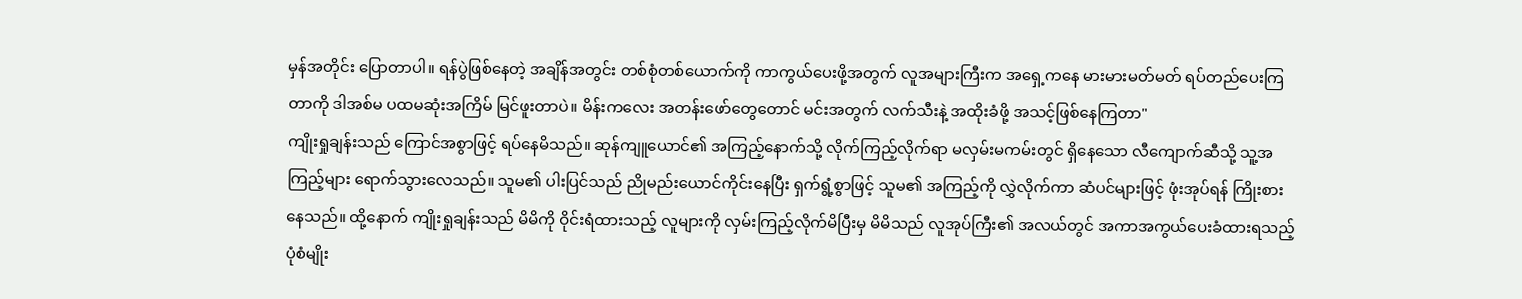မှန်အတိုင်း ပြောတာပါ။ ရန်ပွဲဖြစ်နေတဲ့ အချိန်အတွင်း တစ်စုံတစ်ယောက်ကို ကာကွယ်ပေးဖို့အတွက် လူအများကြီးက အရှေ့ကနေ မားမားမတ်မတ် ရပ်တည်ပေးကြတာကို ဒါအစ်မ ပထမဆုံးအကြိမ် မြင်ဖူးတာပဲ။ မိန်းကလေး အတန်းဖော်တွေတောင် မင်းအတွက် လက်သီးနဲ့ အထိုးခံဖို့ အသင့်ဖြစ်နေကြတာ"
ကျိုးရှုချန်းသည် ကြောင်အစွာဖြင့် ရပ်နေမိသည်။ ဆုန်ကျူယောင်၏ အကြည့်နောက်သို့ လိုက်ကြည့်လိုက်ရာ မလှမ်းမကမ်းတွင် ရှိနေသော လီကျောက်ဆီသို့ သူ့အကြည့်များ ရောက်သွားလေသည်။ သူမ၏ ပါးပြင်သည် ညိုမည်းယောင်ကိုင်းနေပြီး ရှက်ရွံ့စွာဖြင့် သူမ၏ အကြည့်ကို လွှဲလိုက်ကာ ဆံပင်များဖြင့် ဖုံးအုပ်ရန် ကြိုးစားနေသည်။ ထို့နောက် ကျိုးရှုချန်းသည် မိမိကို ဝိုင်းရံထားသည့် လူများကို လှမ်းကြည့်လိုက်မိပြီးမှ မိမိသည် လူအုပ်ကြီး၏ အလယ်တွင် အကာအကွယ်ပေးခံထားရသည့် ပုံစံမျိုး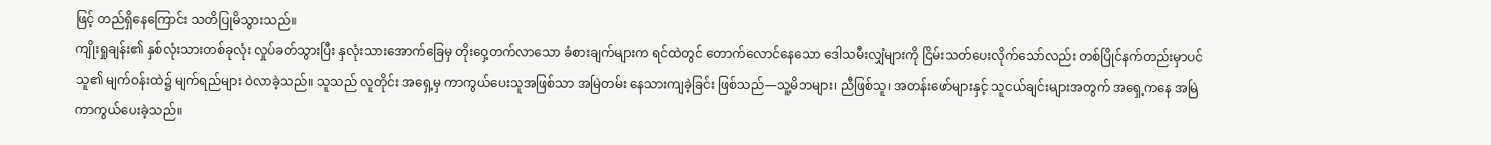ဖြင့် တည်ရှိနေကြောင်း သတိပြုမိသွားသည်။
ကျိုးရှုချန်း၏ နှစ်လုံးသားတစ်ခုလုံး လှုပ်ခတ်သွားပြီး နှလုံးသားအောက်ခြေမှ တိုးဝှေ့တက်လာသော ခံစားချက်များက ရင်ထဲတွင် တောက်လောင်နေသော ဒေါသမီးလျှံများကို ငြိမ်းသတ်ပေးလိုက်သော်လည်း တစ်ပြိုင်နက်တည်းမှာပင် သူ၏ မျက်ဝန်းထဲ၌ မျက်ရည်များ ဝဲလာခဲ့သည်။ သူသည် လူတိုင်း အရှေ့မှ ကာကွယ်ပေးသူအဖြစ်သာ အမြဲတမ်း နေသားကျခဲ့ခြင်း ဖြစ်သည်—သူ့မိဘများ၊ ညီဖြစ်သူ၊ အတန်းဖော်များနှင့် သူငယ်ချင်းများအတွက် အရှေ့ကနေ အမြဲကာကွယ်ပေးခဲ့သည်။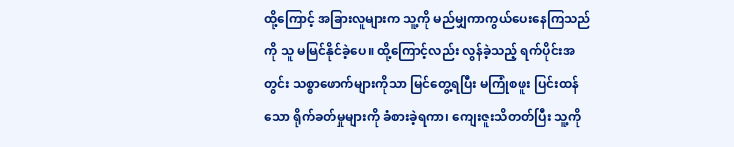ထို့ကြောင့် အခြားလူများက သူ့ကို မည်မျှကာကွယ်ပေးနေကြသည်ကို သူ မမြင်နိုင်ခဲ့ပေ။ ထို့ကြောင့်လည်း လွန်ခဲ့သည့် ရက်ပိုင်းအတွင်း သစ္စာဖောက်များကိုသာ မြင်တွေ့ရပြီး မကြုံစဖူး ပြင်းထန်သော ရိုက်ခတ်မှုများကို ခံစားခဲ့ရကာ၊ ကျေးဇူးသိတတ်ပြီး သူ့ကို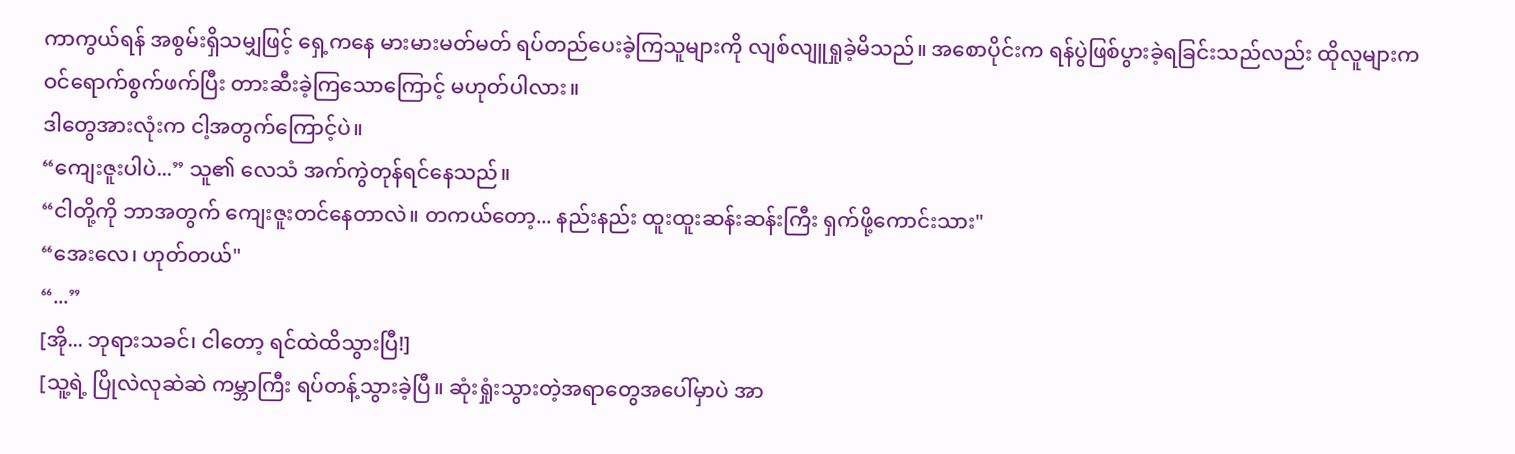ကာကွယ်ရန် အစွမ်းရှိသမျှဖြင့် ရှေ့ကနေ မားမားမတ်မတ် ရပ်တည်ပေးခဲ့ကြသူများကို လျစ်လျူရှုခဲ့မိသည်။ အစောပိုင်းက ရန်ပွဲဖြစ်ပွားခဲ့ရခြင်းသည်လည်း ထိုလူများက ဝင်ရောက်စွက်ဖက်ပြီး တားဆီးခဲ့ကြသောကြောင့် မဟုတ်ပါလား။
ဒါတွေအားလုံးက ငါ့အတွက်ကြောင့်ပဲ။
“ကျေးဇူးပါပဲ...” သူ၏ လေသံ အက်ကွဲတုန်ရင်နေသည်။
“ငါတို့ကို ဘာအတွက် ကျေးဇူးတင်နေတာလဲ။ တကယ်တော့... နည်းနည်း ထူးထူးဆန်းဆန်းကြီး ရှက်ဖို့ကောင်းသား"
“အေးလေ၊ ဟုတ်တယ်"
“...”
[အို... ဘုရားသခင်၊ ငါတော့ ရင်ထဲထိသွားပြီ!]
[သူ့ရဲ့ ပြိုလဲလုဆဲဆဲ ကမ္ဘာကြီး ရပ်တန့်သွားခဲ့ပြီ။ ဆုံးရှုံးသွားတဲ့အရာတွေအပေါ်မှာပဲ အာ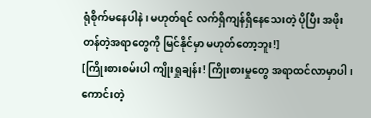ရုံစိုက်မနေပါနဲ၊ မဟုတ်ရင် လက်ရှိကျန်ရှိနေသေးတဲ့ ပိုပြီး အဖိုးတန်တဲ့အရာတွေကို မြင်နိုင်မှာ မဟုတ်တော့ဘူး!]
[ကြိုးစားစမ်းပါ ကျိုးရှုချန်း! ကြိုးစားမှုတွေ အရာထင်လာမှာပါ၊ ကောင်းတဲ့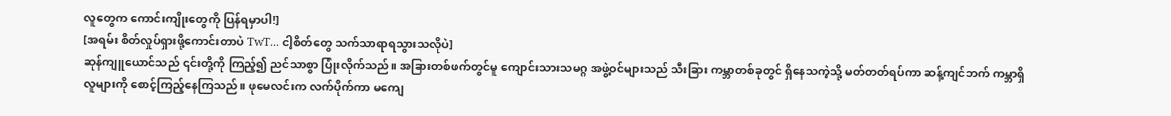လူတွေက ကောင်းကျိုးတွေကို ပြန်ရမှာပါ!]
[အရမ်း စိတ်လှုပ်ရှားဖို့ကောင်းတာပဲ TwT... ငါ့စိတ်တွေ သက်သာရာရသွားသလိုပဲ]
ဆုန်ကျူယောင်သည် ၎င်းတို့ကို ကြည့်၍ ညင်သာစွာ ပြုံးလိုက်သည်။ အခြားတစ်ဖက်တွင်မူ ကျောင်းသားသမဂ္ဂ အဖွဲ့ဝင်များသည် သီးခြား ကမ္ဘာတစ်ခုတွင် ရှိနေသကဲ့သို့ မတ်တတ်ရပ်ကာ ဆန့်ကျင်ဘက် ကမ္ဘာရှိ လူများကို စောင့်ကြည့်နေကြသည်။ ဖုမေလင်းက လက်ပိုက်ကာ မကျေ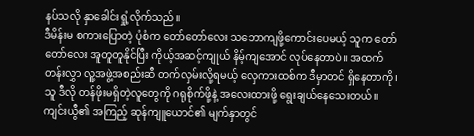နပ်သလို နှာခေါင်းရှုံ့လိုက်သည်။
ဒီမိန်းမ စကားပြောတဲ့ ပုံစံက တော်တော်လေး သဘောကျဖို့ကောင်းပေမယ့် သူက တော်တော်လေး အူတူတူနိုင်ပြီး ကိုယ့်အဆင့်ကျုယ် နိမ့်ကျအောင် လုပ်နေတာပဲ။ အထက်တန်းလွှာ လူ့အဖွဲ့အစည်းဆီ တက်လှမ်းလို့ရမယ့် လှေကားထစ်က ဒီမှာတင် ရှိနေတာကို၊ သူ ဒီလို တန်ဖိုးမရှိတဲ့လူတွေကို ဂရုစိုက်ဖို့နဲ့ အလေးထားဖို့ ရွေးချယ်နေသေးတယ်။
ကျင်းယွီ၏ အကြည့် ဆုန်ကျူယောင်၏ မျက်နှာတွင်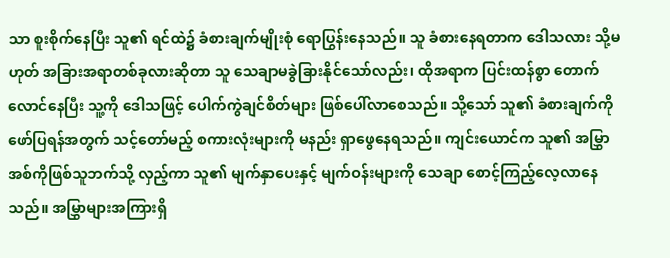သာ စူးစိုက်နေပြီး သူ၏ ရင်ထဲ၌ ခံစားချက်မျိုးစုံ ရောပြွန်းနေသည်။ သူ ခံစားနေရတာက ဒေါသလား သို့မဟုတ် အခြားအရာတစ်ခုလားဆိုတာ သူ သေချာမခွဲခြားနိုင်သော်လည်း၊ ထိုအရာက ပြင်းထန်စွာ တောက်လောင်နေပြီး သူ့ကို ဒေါသဖြင့် ပေါက်ကွဲချင်စိတ်များ ဖြစ်ပေါ်လာစေသည်။ သို့သော် သူ၏ ခံစားချက်ကို ဖော်ပြရန်အတွက် သင့်တော်မည့် စကားလုံးများကို မနည်း ရှာဖွေနေရသည်။ ကျင်းယောင်က သူ၏ အမြွှာအစ်ကိုဖြစ်သူဘက်သို့ လှည့်ကာ သူ၏ မျက်နှာပေးနှင့် မျက်ဝန်းများကို သေချာ စောင့်ကြည့်လေ့လာနေသည်။ အမြွှာများအကြားရှိ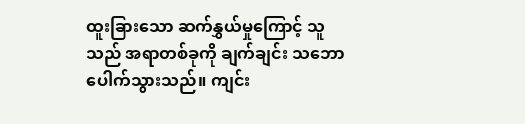ထူးခြားသော ဆက်နွှယ်မှုကြောင့် သူသည် အရာတစ်ခုကို ချက်ချင်း သဘောပေါက်သွားသည်။ ကျင်း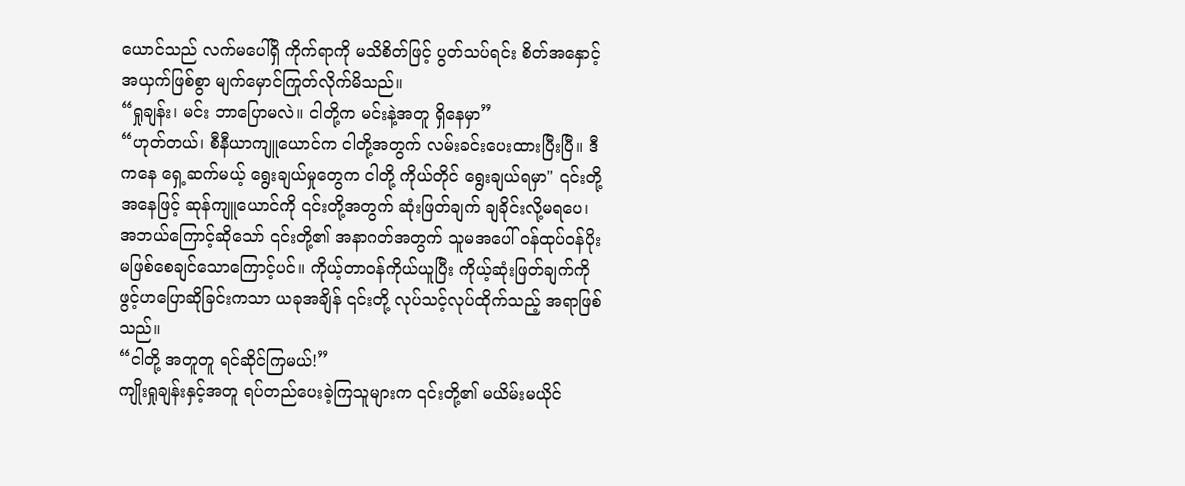ယောင်သည် လက်မပေါ်ရှိ ကိုက်ရာကို မသိစိတ်ဖြင့် ပွတ်သပ်ရင်း စိတ်အနှောင့်အယှက်ဖြစ်စွာ မျက်မှောင်ကြုတ်လိုက်မိသည်။
“ရှုချန်း၊ မင်း ဘာပြောမလဲ။ ငါတို့က မင်းနဲ့အတူ ရှိနေမှာ”
“ဟုတ်တယ်၊ စီနီယာကျူယောင်က ငါတို့အတွက် လမ်းခင်းပေးထားပြီးပြီ။ ဒီကနေ ရှေ့ဆက်မယ့် ရွေးချယ်မှုတွေက ငါတို့ ကိုယ်တိုင် ရွေးချယ်ရမှာ" ၎င်းတို့အနေဖြင့် ဆုန်ကျူယောင်ကို ၎င်းတို့အတွက် ဆုံးဖြတ်ချက် ချခိုင်းလို့မရပေ၊ အဘယ်ကြောင့်ဆိုသော် ၎င်းတို့၏ အနာဂတ်အတွက် သူမအပေါ် ဝန်ထုပ်ဝန်ပိုး မဖြစ်စေချင်သောကြောင့်ပင်။ ကိုယ့်တာဝန်ကိုယ်ယူပြီး ကိုယ့်ဆုံးဖြတ်ချက်ကို ဖွင့်ဟပြောဆိုခြင်းကသာ ယခုအချိန် ၎င်းတို့ လုပ်သင့်လုပ်ထိုက်သည့် အရာဖြစ်သည်။
“ငါတို့ အတူတူ ရင်ဆိုင်ကြမယ်!”
ကျိုးရှုချန်းနှင့်အတူ ရပ်တည်ပေးခဲ့ကြသူများက ၎င်းတို့၏ မယိမ်းမယိုင်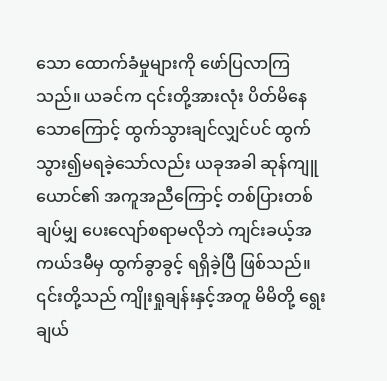သော ထောက်ခံမှုများကို ဖော်ပြလာကြသည်။ ယခင်က ၎င်းတို့အားလုံး ပိတ်မိနေသောကြောင့် ထွက်သွားချင်လျှင်ပင် ထွက်သွား၍မရခဲ့သော်လည်း ယခုအခါ ဆုန်ကျူယောင်၏ အကူအညီကြောင့် တစ်ပြားတစ်ချပ်မျှ ပေးလျော်စရာမလိုဘဲ ကျင်းခယ့်အကယ်ဒမီမှ ထွက်ခွာခွင့် ရရှိခဲ့ပြီ ဖြစ်သည်။ ၎င်းတို့သည် ကျိုးရှုချန်းနှင့်အတူ မိမိတို့ ရွေးချယ်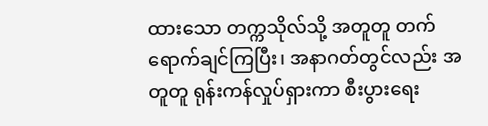ထားသော တက္ကသိုလ်သို့ အတူတူ တက်ရောက်ချင်ကြပြီး၊ အနာဂတ်တွင်လည်း အတူတူ ရုန်းကန်လှုပ်ရှားကာ စီးပွားရေး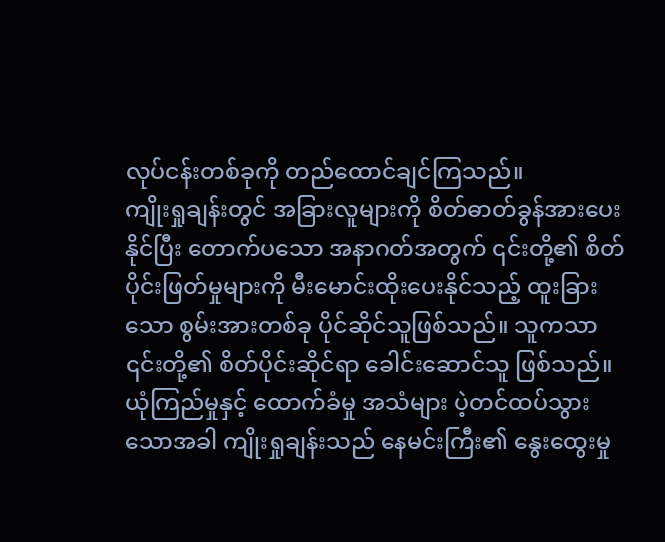လုပ်ငန်းတစ်ခုကို တည်ထောင်ချင်ကြသည်။
ကျိုးရှုချန်းတွင် အခြားလူများကို စိတ်ဓာတ်ခွန်အားပေးနိုင်ပြီး တောက်ပသော အနာဂတ်အတွက် ၎င်းတို့၏ စိတ်ပိုင်းဖြတ်မှုများကို မီးမောင်းထိုးပေးနိုင်သည့် ထူးခြားသော စွမ်းအားတစ်ခု ပိုင်ဆိုင်သူဖြစ်သည်။ သူကသာ ၎င်းတို့၏ စိတ်ပိုင်းဆိုင်ရာ ခေါင်းဆောင်သူ ဖြစ်သည်။ ယုံကြည်မှုနှင့် ထောက်ခံမှု အသံများ ပဲ့တင်ထပ်သွားသောအခါ ကျိုးရှုချန်းသည် နေမင်းကြီး၏ နွေးထွေးမှု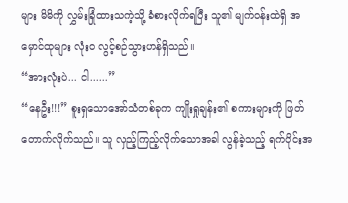များ မိမိကို လွှမ်းခြုံထားသကဲ့သို့ ခံစားလိုက်ရပြီး သူ၏ မျက်ဝန်းထဲရှိ အမှောင်ထုများ လုံးဝ လွင့်စဉ်သွားဟန်ရှိသည်။
“အားလုံးပဲ... ငါ......”
“နေဦး!!!” စူးရှသောအော်သံတစ်ခုက ကျိုးရှုချန်း၏ စကားများကို ဖြတ်တောက်လိုက်သည်။ သူ လှည့်ကြည့်လိုက်သောအခါ လွန်ခဲ့သည့် ရက်ပိုင်းအ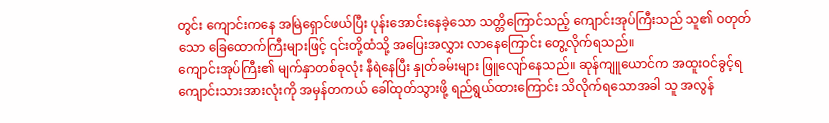တွင်း ကျောင်းကနေ အမြဲရှောင်ဖယ်ပြီး ပုန်းအောင်းနေခဲ့သော သတ္တိကြောင်သည့် ကျောင်းအုပ်ကြီးသည် သူ၏ ဝတုတ်သော ခြေထောက်ကြီးများဖြင့် ၎င်းတို့ထံသို့ အပြေးအလွှား လာနေကြောင်း တွေ့လိုက်ရသည်။
ကျောင်းအုပ်ကြီး၏ မျက်နှာတစ်ခုလုံး နီရဲနေပြီး နှုတ်ခမ်းများ ဖြူလျော်နေသည်။ ဆုန်ကျူယောင်က အထူးဝင်ခွင့်ရ ကျောင်းသားအားလုံးကို အမှန်တကယ် ခေါ်ထုတ်သွားဖို့ ရည်ရွယ်ထားကြောင်း သိလိုက်ရသောအခါ သူ အလွန်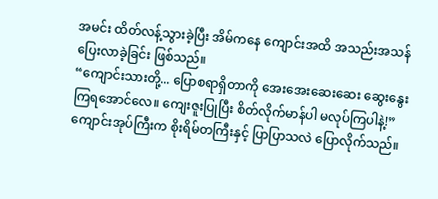အမင်း ထိတ်လန့်သွားခဲ့ပြီး အိမ်ကနေ ကျောင်းအထိ အသည်းအသန် ပြေးလာခဲ့ခြင်း ဖြစ်သည်။
“ကျောင်းသားတို့... ပြောစရာရှိတာကို အေးအေးဆေးဆေး ဆွေးနွေးကြရအောင်လေ။ ကျေးဇူးပြုပြီး စိတ်လိုက်မာန်ပါ မလုပ်ကြပါနဲ့!” ကျောင်းအုပ်ကြီးက စိုးရိမ်တကြီးနှင့် ပြာပြာသလဲ ပြောလိုက်သည်။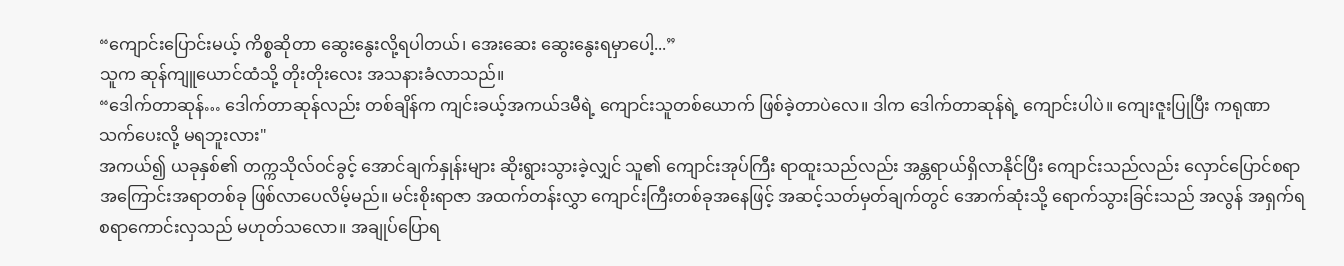“ကျောင်းပြောင်းမယ့် ကိစ္စဆိုတာ ဆွေးနွေးလို့ရပါတယ်၊ အေးဆေး ဆွေးနွေးရမှာပေါ့...”
သူက ဆုန်ကျူယောင်ထံသို့ တိုးတိုးလေး အသနားခံလာသည်။
“ဒေါက်တာဆုန်… ဒေါက်တာဆုန်လည်း တစ်ချိန်က ကျင်းခယ့်အကယ်ဒမီရဲ့ ကျောင်းသူတစ်ယောက် ဖြစ်ခဲ့တာပဲလေ။ ဒါက ဒေါက်တာဆုန်ရဲ့ ကျောင်းပါပဲ။ ကျေးဇူးပြုပြီး ကရုဏာသက်ပေးလို့ မရဘူးလား"
အကယ်၍ ယခုနှစ်၏ တက္ကသိုလ်ဝင်ခွင့် အောင်ချက်နှုန်းများ ဆိုးရွားသွားခဲ့လျှင် သူ၏ ကျောင်းအုပ်ကြီး ရာထူးသည်လည်း အန္တရာယ်ရှိလာနိုင်ပြီး ကျောင်းသည်လည်း လှောင်ပြောင်စရာ အကြောင်းအရာတစ်ခု ဖြစ်လာပေလိမ့်မည်။ မင်းစိုးရာဇာ အထက်တန်းလွှာ ကျောင်းကြီးတစ်ခုအနေဖြင့် အဆင့်သတ်မှတ်ချက်တွင် အောက်ဆုံးသို့ ရောက်သွားခြင်းသည် အလွန် အရှက်ရစရာကောင်းလှသည် မဟုတ်သလော။ အချုပ်ပြောရ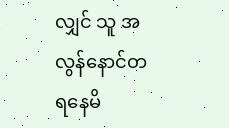လျှင် သူ အလွန်နောင်တရနေမိ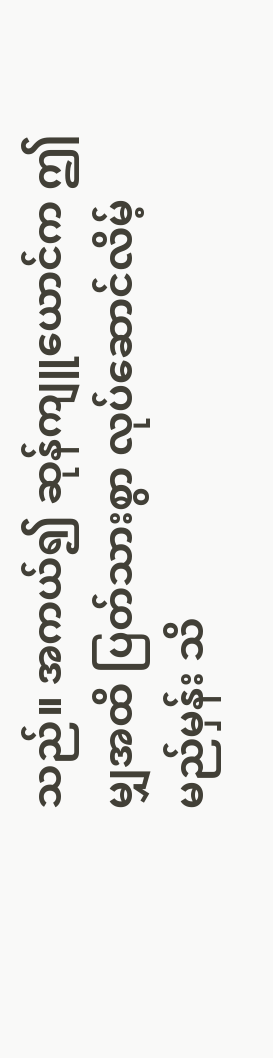သည်။ အကယ်၍ ဆုန်ကျူယောင်က ဤမျှအထိ ပြတ်သားစွာ လုပ်ဆောင်လိမ့်မည်မှန်း သိ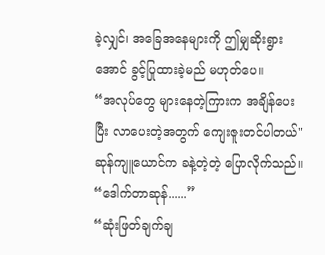ခဲ့လျှင်၊ အခြေအနေများကို ဤမျှဆိုးရွားအောင် ခွင့်ပြုထားခဲ့မည် မဟုတ်ပေ။
“အလုပ်တွေ များနေတဲ့ကြားက အချိန်ပေးပြီး လာပေးတဲ့အတွက် ကျေးဇူးတင်ပါတယ်" ဆုန်ကျူယောင်က ခနဲ့တဲ့တဲ့ ပြောလိုက်သည်။
“ဒေါက်တာဆုန်......”
“ဆုံးဖြတ်ချက်ချ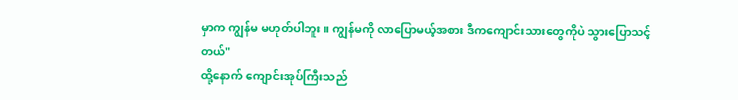မှာက ကျွန်မ မဟုတ်ပါဘူး။ ကျွန်မကို လာပြောမယ့်အစား ဒီကကျောင်းသားတွေကိုပဲ သွားပြောသင့်တယ်"
ထို့နောက် ကျောင်းအုပ်ကြီးသည်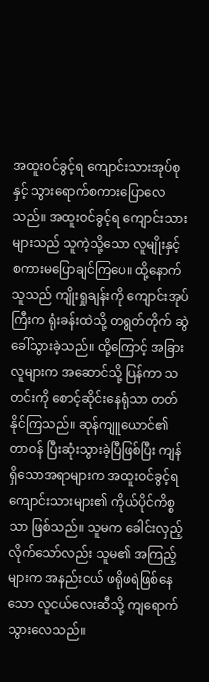အထူးဝင်ခွင့်ရ ကျောင်းသားအုပ်စုနှင့် သွားရောက်စကားပြောလေသည်။ အထူးဝင်ခွင့်ရ ကျောင်းသားများသည် သူကဲ့သို့သော လူမျိုးနှင့် စကားမပြောချင်ကြပေ။ ထို့နောက် သူသည် ကျိုးရှုချန်းကို ကျောင်းအုပ်ကြီးက ရုံးခန်းထဲသို့ တရွတ်တိုက် ဆွဲခေါ်သွားခဲ့သည်။ ထို့ကြောင့် အခြားလူများက အဆောင်သို့ ပြန်ကာ သတင်းကို စောင့်ဆိုင်းနေရုံသာ တတ်နိုင်ကြသည်။ ဆုန်ကျူယောင်၏ တာဝန် ပြီးဆုံးသွားခဲ့ပြီဖြစ်ပြီး ကျန်ရှိသောအရာများက အထူးဝင်ခွင့်ရ ကျောင်းသားများ၏ ကိုယ်ပိုင်ကိစ္စသာ ဖြစ်သည်။ သူမက ခေါင်းလှည့်လိုက်သော်လည်း သူမ၏ အကြည့်များက အနည်းငယ် ဖရိုဖရဲဖြစ်နေသော လူငယ်လေးဆီသို့ ကျရောက်သွားလေသည်။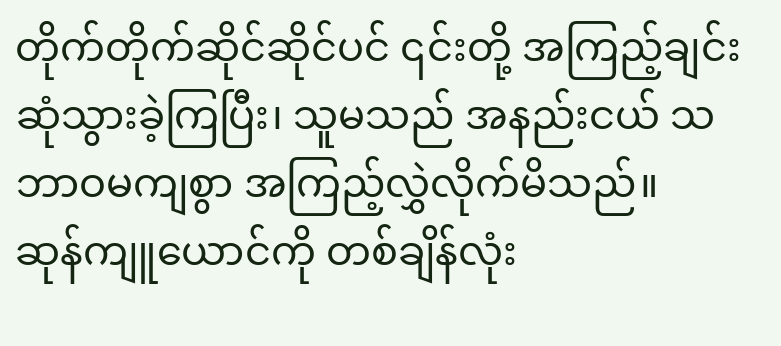တိုက်တိုက်ဆိုင်ဆိုင်ပင် ၎င်းတို့ အကြည့်ချင်း ဆုံသွားခဲ့ကြပြီး၊ သူမသည် အနည်းငယ် သဘာဝမကျစွာ အကြည့်လွှဲလိုက်မိသည်။
ဆုန်ကျူယောင်ကို တစ်ချိန်လုံး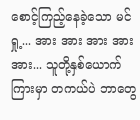စောင့်ကြည့်နေခဲ့သော မင်ရှု့... အား အား အား အား အား... သူတို့နှစ်ယောက်ကြားမှာ တကယ်ပဲ ဘာတွေ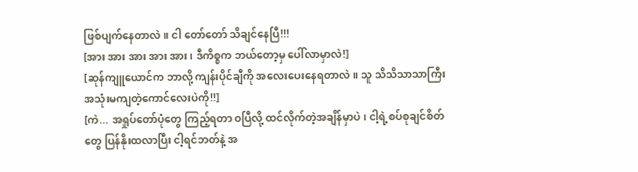ဖြစ်ပျက်နေတာလဲ။ ငါ တော်တော် သိချင်နေပြီ!!!
[အား အား အား အား အား၊ ဒီကိစ္စက ဘယ်တော့မှ ပေါ်လာမှာလဲ!]
[ဆုန်ကျူယောင်က ဘာလို့ ကျန်းပိုင်ချီကို အလေးပေးနေရတာလဲ။ သူ သိသိသာသာကြီး အသုံးမကျတဲ့ကောင်လေးပဲကို!!]
[ကဲ... အရှုပ်တော်ပုံတွေ ကြည့်ရတာ ဝပြီလို့ ထင်လိုက်တဲ့အချိန်မှာပဲ၊ ငါ့ရဲ့စပ်စုချင်စိတ်တွေ ပြန်နိုးထလာပြီး ငါ့ရင်ဘတ်နဲ့ အ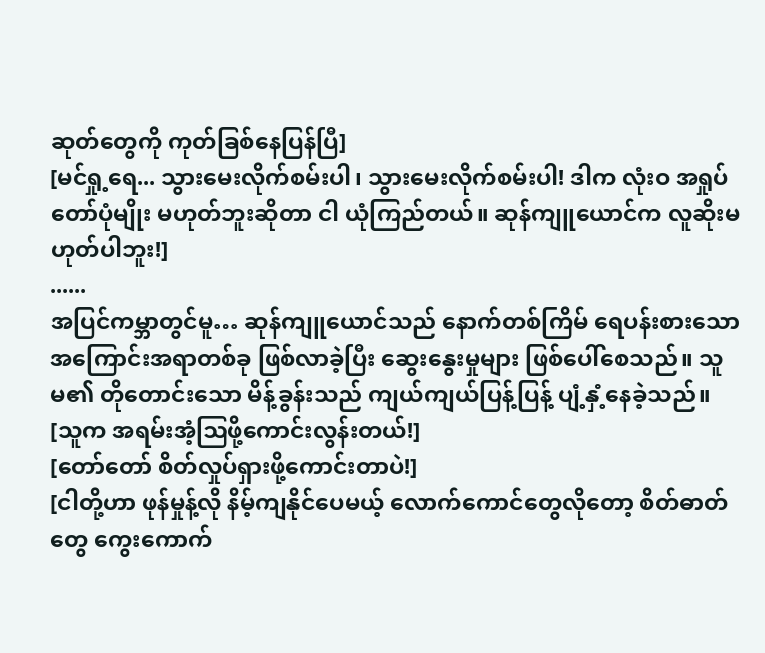ဆုတ်တွေကို ကုတ်ခြစ်နေပြန်ပြီ]
[မင်ရှု့ရေ... သွားမေးလိုက်စမ်းပါ၊ သွားမေးလိုက်စမ်းပါ! ဒါက လုံးဝ အရှုပ်တော်ပုံမျိုး မဟုတ်ဘူးဆိုတာ ငါ ယုံကြည်တယ်။ ဆုန်ကျူယောင်က လူဆိုးမဟုတ်ပါဘူး!]
......
အပြင်ကမ္ဘာတွင်မူ… ဆုန်ကျူယောင်သည် နောက်တစ်ကြိမ် ရေပန်းစားသော အကြောင်းအရာတစ်ခု ဖြစ်လာခဲ့ပြီး ဆွေးနွေးမှုများ ဖြစ်ပေါ်စေသည်။ သူမ၏ တိုတောင်းသော မိန့်ခွန်းသည် ကျယ်ကျယ်ပြန့်ပြန့် ပျံ့နှံ့နေခဲ့သည်။
[သူက အရမ်းအံ့ဩဖို့ကောင်းလွန်းတယ်!]
[တော်တော် စိတ်လှုပ်ရှားဖို့ကောင်းတာပဲ!]
[ငါတို့ဟာ ဖုန်မှုန့်လို နိမ့်ကျနိုင်ပေမယ့် လောက်ကောင်တွေလိုတော့ စိတ်ဓာတ်တွေ ကွေးကောက်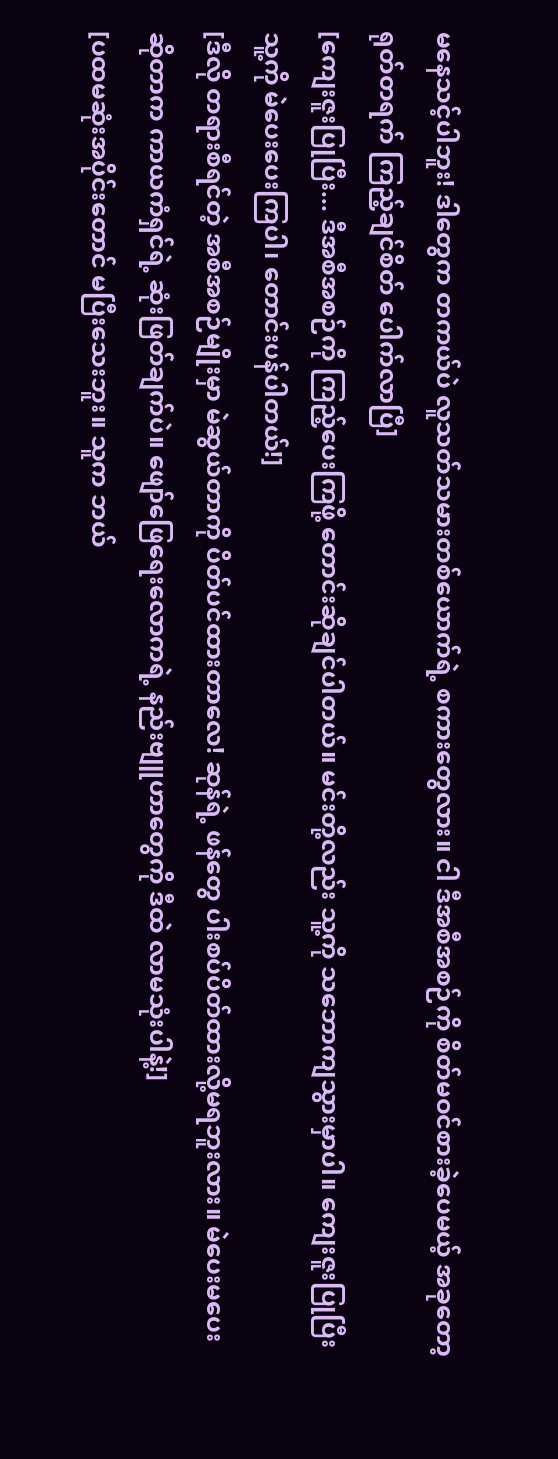မနေသင့်ပါဘူး! ဒါတွေက တကယ်ပဲ လူသတ်သမားတစ်ယောက်ရဲ့ စကားတွေလား။ ငါ ဒီအစီအစဉ်ကို စိတ်မဝင်စားခဲ့ပေမယ့် အခုတော့ ရုတ်တရက် ကြည့်ချင်စိတ် ပေါက်လာပြီ]
[ကျေးဇူးပြုပြီး... ဒီအစီအစဉ်ကို ကြည့်ပေးကြဖို့ တောင်းဆိုချင်ပါတယ်။ မင်းတို့လည်း သူ့ကို သဘောကျသွားမှာပါ။ ကျေးဇူးပြုပြီး သူ့ကို မဲပေးပေးကြပါ၊ တောင်းပန်ပါတယ်!]
[ဒီလို တရားစီရင်တဲ့ အစီအစဉ်မျိုးမှာ မဲဆွယ်တာကို ပိတ်ပင်ထားတာလေ! ဆုန်ရဲ့ ဖန်တွေ ပါးစပ်ပိတ်ထားလို့မရဘူးလား။ မဲပေးမပေးဆိုတာက ကာယကံရှင်ရဲ့ ဆုံးဖြတ်ချက်ပဲ။ ဖျော်ဖြေရေးလောကရဲ့ နည်းဗျူဟာတွေကို ဒီထဲ လာမသုံးပါနဲ့!]
[ပထမဆုံးအပိုင်းတောင် မပြီးသေးဘူး။ သူက ဘယ်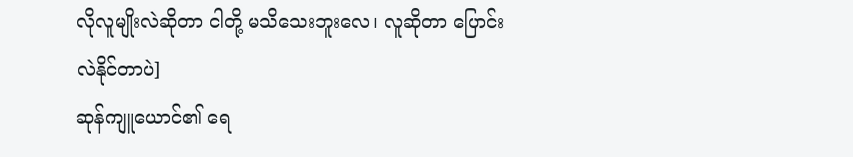လိုလူမျိုးလဲဆိုတာ ငါတို့ မသိသေးဘူးလေ၊ လူဆိုတာ ပြောင်းလဲနိုင်တာပဲ]
ဆုန်ကျူယောင်၏ ရေ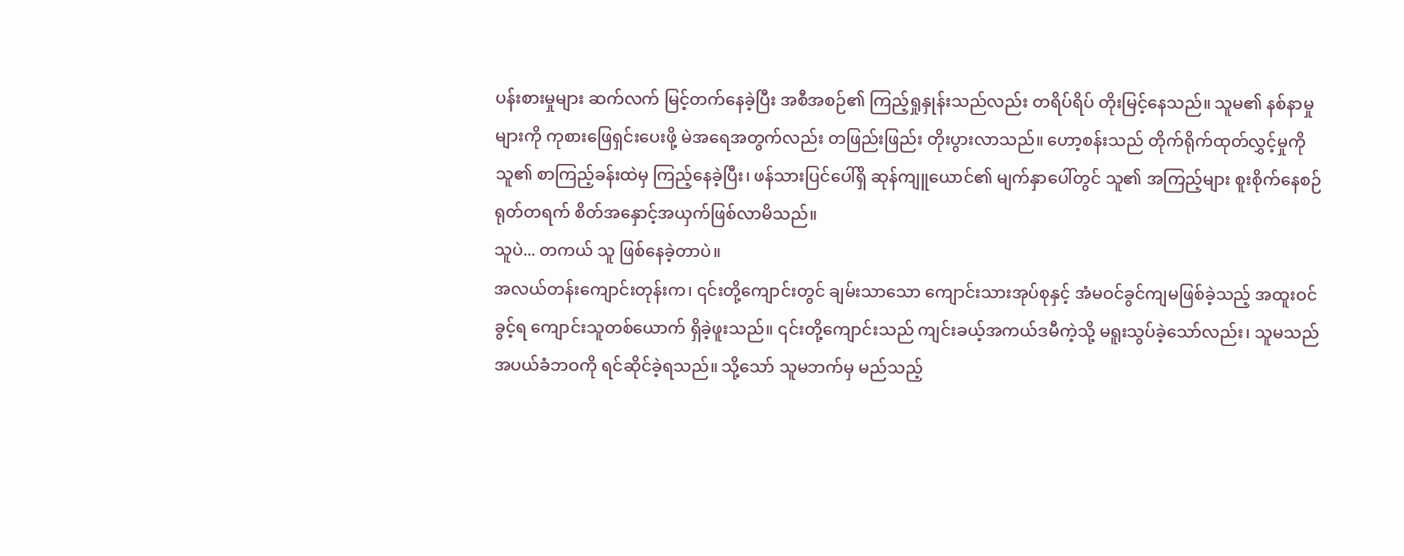ပန်းစားမှုများ ဆက်လက် မြင့်တက်နေခဲ့ပြီး အစီအစဉ်၏ ကြည့်ရှုနှုန်းသည်လည်း တရိပ်ရိပ် တိုးမြင့်နေသည်။ သူမ၏ နစ်နာမှုများကို ကုစားဖြေရှင်းပေးဖို့ မဲအရေအတွက်လည်း တဖြည်းဖြည်း တိုးပွားလာသည်။ ဟော့စန်းသည် တိုက်ရိုက်ထုတ်လွှင့်မှုကို သူ၏ စာကြည့်ခန်းထဲမှ ကြည့်နေခဲ့ပြီး၊ ဖန်သားပြင်ပေါ်ရှိ ဆုန်ကျူယောင်၏ မျက်နှာပေါ်တွင် သူ၏ အကြည့်များ စူးစိုက်နေစဉ် ရုတ်တရက် စိတ်အနှောင့်အယှက်ဖြစ်လာမိသည်။
သူပဲ... တကယ် သူ ဖြစ်နေခဲ့တာပဲ။
အလယ်တန်းကျောင်းတုန်းက၊ ၎င်းတို့ကျောင်းတွင် ချမ်းသာသော ကျောင်းသားအုပ်စုနှင့် အံမဝင်ခွင်ကျမဖြစ်ခဲ့သည့် အထူးဝင်ခွင့်ရ ကျောင်းသူတစ်ယောက် ရှိခဲ့ဖူးသည်။ ၎င်းတို့ကျောင်းသည် ကျင်းခယ့်အကယ်ဒမီကဲ့သို့ မရူးသွပ်ခဲ့သော်လည်း၊ သူမသည် အပယ်ခံဘဝကို ရင်ဆိုင်ခဲ့ရသည်။ သို့သော် သူမဘက်မှ မည်သည့်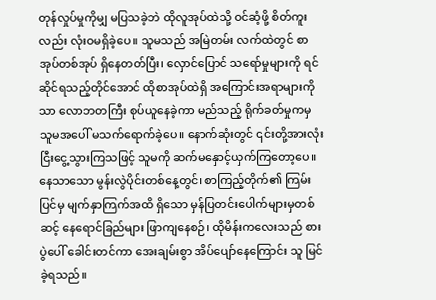တုန်လှုပ်မှုကိုမျှ မပြသခဲ့ဘဲ ထိုလူအုပ်ထဲသို့ ဝင်ဆံ့ဖို့ စိတ်ကူးလည်း လုံးဝမရှိခဲ့ပေ။ သူမသည် အမြဲတမ်း လက်ထဲတွင် စာအုပ်တစ်အုပ် ရှိနေတတ်ပြီး၊ လှောင်ပြောင် သရော်မှုများကို ရင်ဆိုင်ရသည့်တိုင်အောင် ထိုစာအုပ်ထဲရှိ အကြောင်းအရာများကိုသာ လောဘတကြီး စုပ်ယူနေခဲ့ကာ မည်သည့် ရိုက်ခတ်မှုကမှ သူမအပေါ် မသက်ရောက်ခဲ့ပေ။ နောက်ဆုံးတွင် ၎င်းတို့အားလုံး ငြီးငွေ့သွားကြသဖြင့် သူမကို ဆက်မနှောင့်ယှက်ကြတော့ပေ။
နေသာသော မွန်းလွဲပိုင်းတစ်နေ့တွင်၊ စာကြည့်တိုက်၏ ကြမ်းပြင်မှ မျက်နှာကြက်အထိ ရှိသော မှန်ပြတင်းပေါက်များမှတစ်ဆင့် နေရောင်ခြည်များ ဖြာကျနေစဉ်၊ ထိုမိန်းကလေးသည် စားပွဲပေါ် ခေါင်းတင်ကာ အေးချမ်းစွာ အိပ်ပျော်နေကြောင်း သူ မြင်ခဲ့ရသည်။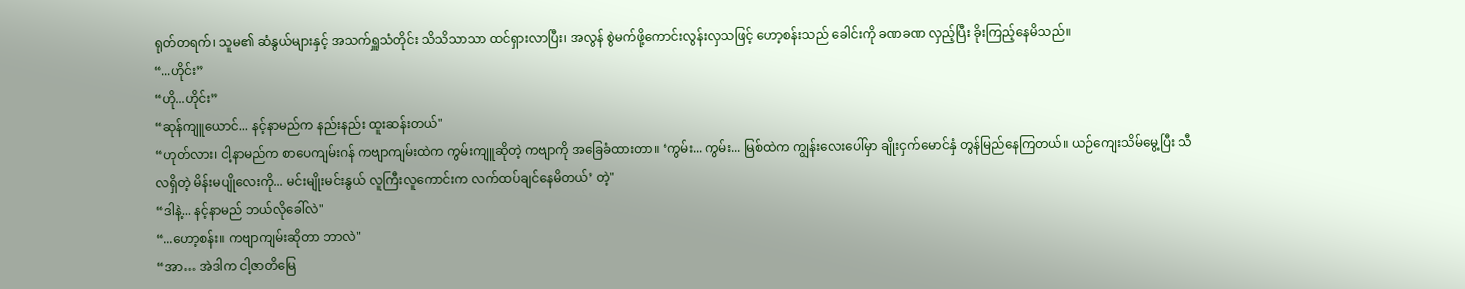ရုတ်တရက်၊ သူမ၏ ဆံနွယ်များနှင့် အသက်ရှူသံတိုင်း သိသိသာသာ ထင်ရှားလာပြီး၊ အလွန် စွဲမက်ဖို့ကောင်းလွန်းလှသဖြင့် ဟော့စန်းသည် ခေါင်းကို ခဏခဏ လှည့်ပြီး ခိုးကြည့်နေမိသည်။
“...ဟိုင်း”
“ဟို...ဟိုင်း”
“ဆုန်ကျူယောင်... နင့်နာမည်က နည်းနည်း ထူးဆန်းတယ်"
“ဟုတ်လား၊ ငါ့နာမည်က စာပေကျမ်းဂန် ကဗျာကျမ်းထဲက ကွမ်းကျူဆိုတဲ့ ကဗျာကို အခြေခံထားတာ။ ‘ကွမ်း... ကွမ်း... မြစ်ထဲက ကျွန်းလေးပေါ်မှာ ချိုးငှက်မောင်နှံ တွန်မြည်နေကြတယ်။ ယဉ်ကျေးသိမ်မွေ့ပြီး သီလရှိတဲ့ မိန်းမပျိုလေးကို... မင်းမျိုးမင်းနွယ် လူကြီးလူကောင်းက လက်ထပ်ချင်နေမိတယ်’ တဲ့"
“ဒါနဲ့... နင့်နာမည် ဘယ်လိုခေါ်လဲ"
“...ဟော့စန်း။ ကဗျာကျမ်းဆိုတာ ဘာလဲ"
“အာ… အဲဒါက ငါ့ဇာတိမြေ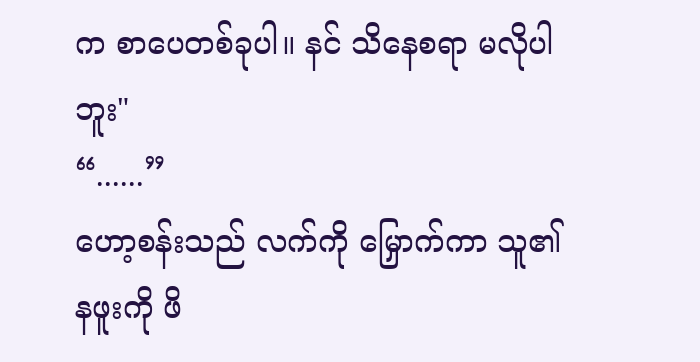က စာပေတစ်ခုပါ။ နင် သိနေစရာ မလိုပါဘူး"
“......”
ဟော့စန်းသည် လက်ကို မြှောက်ကာ သူ၏ နဖူးကို ဖိ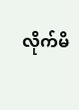လိုက်မိ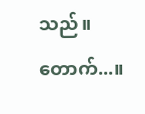သည်။ တောက်...။